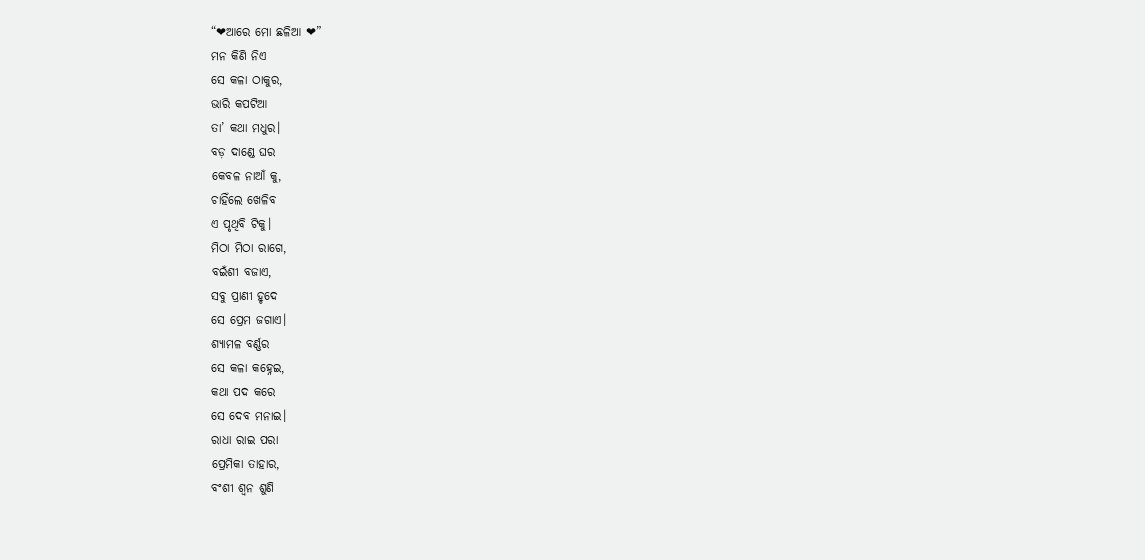“❤ଆରେ ମୋ ଛଳିଆ ❤”
ମନ କିଣି ନିଏ
ସେ କଳା ଠାକୁର,
ଭାରି କପଟିଆ
ତା’ କଥା ମଧୁର।
ବଡ଼ ଦାଣ୍ଡେ ଘର
କେବଳ ନାଆଁ କୁ,
ଚାହିଁଲେ ଖେଳିବ
ଏ ପୃଥିବି ଟିକୁ।
ମିଠା ମିଠା ରାଗେ,
ବଇଁଶୀ ବଜାଏ,
ସବୁ ପ୍ରାଣୀ ହୃଦେ
ସେ ପ୍ରେମ ଜଗାଏ।
ଶ୍ୟାମଳ ବର୍ଣ୍ଣର
ସେ କଳା କହ୍ନେଇ,
କଥା ପଦ କରେ
ସେ ଦେବ ମନାଇ।
ରାଧା ରାଇ ପରା
ପ୍ରେମିକା ତାହାର,
ବଂଶୀ ଶ୍ଵନ ଶୁଣି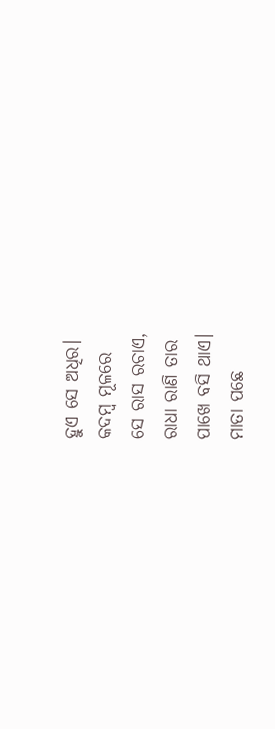ହୁଏ ସେ ଅଧିର।
କଦମ୍ବ ମୂଳରେ
ସେ ରାସ ରଚାଏ,
ରାଧା ରାଣି ତାର
ପାଖେ ବସି ଥାଏ।
ମାତା ପଛେ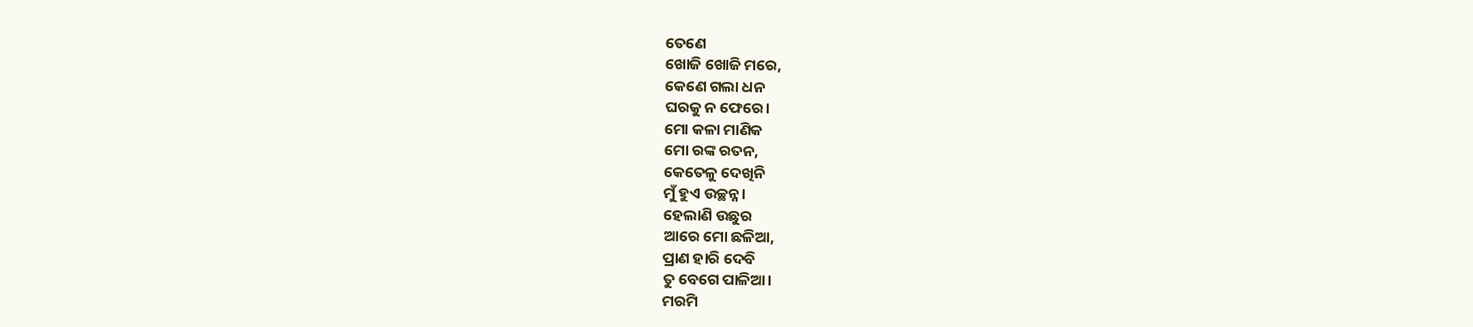ତେଣେ
ଖୋଜି ଖୋଜି ମରେ,
କେଣେ ଗଲା ଧନ
ଘରକୁ ନ ଫେରେ।
ମୋ କଳା ମାଣିକ
ମୋ ରଙ୍କ ରତନ,
କେତେଳୁ ଦେଖିନି
ମୁଁ ହୁଏ ଉଚ୍ଛନ୍ନ।
ହେଲାଣି ଉଛୁର
ଆରେ ମୋ ଛଳିଆ,
ପ୍ରାଣ ହାରି ଦେବି
ତୁ ବେଗେ ପାଳିଆ।
ମରମି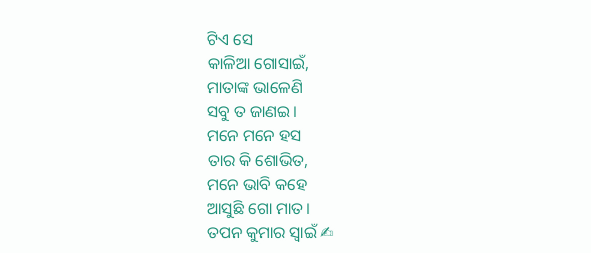ଟିଏ ସେ
କାଳିଆ ଗୋସାଇଁ,
ମାତାଙ୍କ ଭାଳେଣି
ସବୁ ତ ଜାଣଇ।
ମନେ ମନେ ହସ
ତାର କି ଶୋଭିତ,
ମନେ ଭାବି କହେ
ଆସୁଛି ଗୋ ମାତ।
ତପନ କୁମାର ସ୍ୱାଇଁ ✍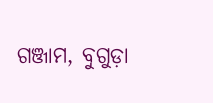ଗଞ୍ଜାମ, ବୁଗୁଡ଼ା